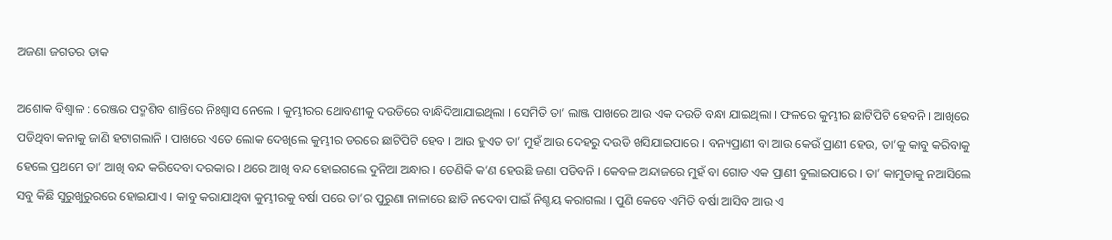ଅଜଣା ଜଗତର ଡାକ

ଅଶୋକ ବିଶ୍ୱାଳ : ରେଞ୍ଜର ପଦ୍ମଶିବ ଶାନ୍ତିରେ ନିଃଶ୍ୱାସ ନେଲେ । କୁମ୍ଭୀରର ଥୋବଣୀକୁ ଦଉଡିରେ ବାନ୍ଧିଦିଆଯାଇଥିଲା । ସେମିତି ତା’ ଲାଞ୍ଜ ପାଖରେ ଆଉ ଏକ ଦଉଡି ବନ୍ଧା ଯାଇଥିଲା । ଫଳରେ କୁମ୍ଭୀର ଛାଟିପିଟି ହେବନି । ଆଖିରେ ପଡିଥିବା କନାକୁ ଜାଣି ହଟାଗଲାନି । ପାଖରେ ଏତେ ଲୋକ ଦେଖିଲେ କୁମ୍ଭୀର ଡରରେ ଛାଟିପିଟି ହେବ । ଆଉ ହୁଏତ ତା’ ମୁହଁ ଆଉ ଦେହରୁ ଦଉଡି ଖସିଯାଇପାରେ । ବନ୍ୟପ୍ରାଣୀ ବା ଆଉ କେଉଁ ପ୍ରାଣୀ ହେଉ, ତା’କୁ କାବୁ କରିବାକୁ ହେଲେ ପ୍ରଥମେ ତା’ ଆଖି ବନ୍ଦ କରିଦେବା ଦରକାର । ଥରେ ଆଖି ବନ୍ଦ ହୋଇଗଲେ ଦୁନିଆ ଅନ୍ଧାର । ତେଣିକି କ’ଣ ହେଉଛି ଜଣା ପଡିବନି । କେବଳ ଅନ୍ଦାଜରେ ମୁହଁ ବା ଗୋଡ ଏକ ପ୍ରାଣୀ ବୁଲାଇପାରେ । ତା’ କାମୁଡାକୁ ନଆସିଲେ ସବୁ କିଛି ସୁରୁଖୁରୁରରେ ହୋଇଯାଏ । କାବୁ କରାଯାଥିବା କୁମ୍ଭୀରକୁ ବର୍ଷା ପରେ ତା’ର ପୁରୁଣା ନାଳାରେ ଛାଡି ନଦେବା ପାଇଁ ନିଶ୍ଚୟ କରାଗଲା । ପୁଣି କେବେ ଏମିତି ବର୍ଷା ଆସିବ ଆଉ ଏ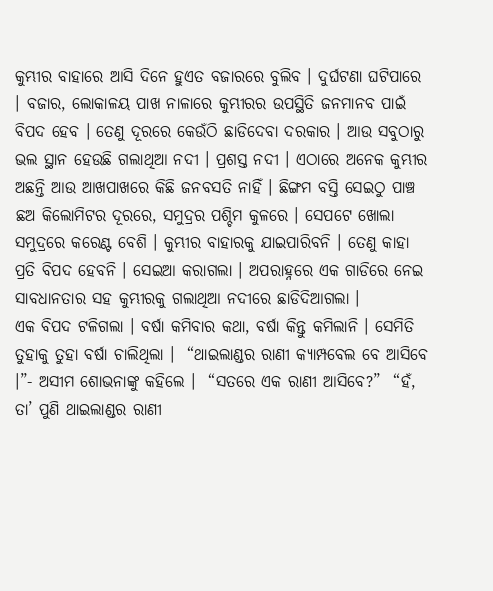କୁମ୍ଭୀର ବାହାରେ ଆସି ଦିନେ ହୁଏତ ବଜାରରେ ବୁଲିବ । ଦୁର୍ଘଟଣା ଘଟିପାରେ । ବଜାର, ଲୋକାଳୟ ପାଖ ନାଳାରେ କୁମ୍ଭୀରର ଉପସ୍ଥିତି ଜନମାନବ ପାଇଁ ବିପଦ ହେବ । ତେଣୁ ଦୂରରେ କେଉଁଠି ଛାଡିଦେବା ଦରକାର । ଆଉ ସବୁଠାରୁ ଭଲ ସ୍ଥାନ ହେଉଛି ଗଲାଥିଆ ନଦୀ । ପ୍ରଶସ୍ତ ନଦୀ । ଏଠାରେ ଅନେକ କୁମ୍ଭୀର ଅଛନ୍ତି ଆଉ ଆଖପାଖରେ କିଛି ଜନବସତି ନାହିଁ । ଛିଙ୍ଗମ ବସ୍ତି ସେଇଠୁ ପାଞ୍ଚ ଛଅ କିଲୋମିଟର ଦୂରରେ, ସମୁଦ୍ରର ପଶ୍ଚିମ କୁଳରେ । ସେପଟେ ଖୋଲା ସମୁଦ୍ରରେ କରେଣ୍ଟ ବେଶି । କୁମ୍ଭୀର ବାହାରକୁ ଯାଇପାରିବନି । ତେଣୁ କାହା ପ୍ରତି ବିପଦ ହେବନି । ସେଇଆ କରାଗଲା । ଅପରାହ୍ନରେ ଏକ ଗାଡିରେ ନେଇ ସାବଧାନତାର ସହ କୁମ୍ଭୀରକୁ ଗଲାଥିଆ ନଦୀରେ ଛାଡିଦିଆଗଲା ।
ଏକ ବିପଦ ଟଳିଗଲା । ବର୍ଷା କମିବାର କଥା, ବର୍ଷା କିନ୍ତୁ କମିଲାନି । ସେମିତି ତୁହାକୁ ତୁହା ବର୍ଷା ଚାଲିଥିଲା ।  “ଥାଇଲାଣ୍ଡର ରାଣୀ କ୍ୟାମ୍ପବେଲ ବେ ଆସିବେ ।”- ଅସୀମ ଶୋଭନାଙ୍କୁ କହିଲେ ।  “ସତରେ ଏକ ରାଣୀ ଆସିବେ?”  “ହଁ, ତା’ ପୁଣି ଥାଇଲାଣ୍ଡର ରାଣୀ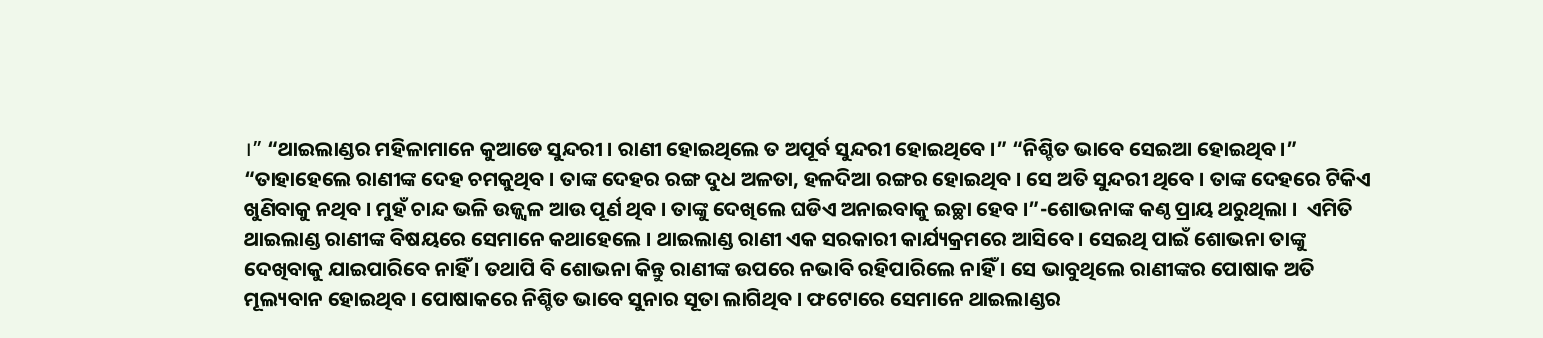।” “ଥାଇଲାଣ୍ଡର ମହିଳାମାନେ କୁଆଡେ ସୁନ୍ଦରୀ । ରାଣୀ ହୋଇଥିଲେ ତ ଅପୂର୍ବ ସୁନ୍ଦରୀ ହୋଇଥିବେ ।” “ନିଶ୍ଚିତ ଭାବେ ସେଇଆ ହୋଇଥିବ ।”
“ତାହାହେଲେ ରାଣୀଙ୍କ ଦେହ ଚମକୁଥିବ । ତାଙ୍କ ଦେହର ରଙ୍ଗ ଦୁଧ ଅଳତା, ହଳଦିଆ ରଙ୍ଗର ହୋଇଥିବ । ସେ ଅତି ସୁନ୍ଦରୀ ଥିବେ । ତାଙ୍କ ଦେହରେ ଟିକିଏ ଖୁଣିବାକୁ ନଥିବ । ମୁହଁ ଚାନ୍ଦ ଭଳି ଉଜ୍ଜ୍ୱଳ ଆଉ ପୂର୍ଣ ଥିବ । ତାଙ୍କୁ ଦେଖିଲେ ଘଡିଏ ଅନାଇବାକୁ ଇଚ୍ଛା ହେବ ।”-ଶୋଭନାଙ୍କ କଣ୍ଠ ପ୍ରାୟ ଥରୁଥିଲା ।  ଏମିତି ଥାଇଲାଣ୍ଡ ରାଣୀଙ୍କ ବିଷୟରେ ସେମାନେ କଥାହେଲେ । ଥାଇଲାଣ୍ଡ ରାଣୀ ଏକ ସରକାରୀ କାର୍ଯ୍ୟକ୍ରମରେ ଆସିବେ । ସେଇଥି ପାଇଁ ଶୋଭନା ତାଙ୍କୁ ଦେଖିବାକୁ ଯାଇପାରିବେ ନାହିଁ । ତଥାପି ବି ଶୋଭନା କିନ୍ତୁ ରାଣୀଙ୍କ ଉପରେ ନଭାବି ରହିପାରିଲେ ନାହିଁ । ସେ ଭାବୁଥିଲେ ରାଣୀଙ୍କର ପୋଷାକ ଅତି ମୂଲ୍ୟବାନ ହୋଇଥିବ । ପୋଷାକରେ ନିଶ୍ଚିତ ଭାବେ ସୁନାର ସୂତା ଲାଗିଥିବ । ଫଟୋରେ ସେମାନେ ଥାଇଲାଣ୍ଡର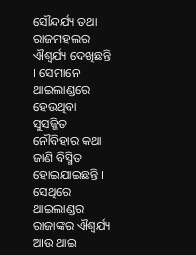ସୌନ୍ଦର୍ଯ୍ୟ ତଥା ରାଜମହଲର ଐଶ୍ୱର୍ଯ୍ୟ ଦେଖିଛନ୍ତି । ସେମାନେ ଥାଇଲାଣ୍ଡରେ ହେଉଥିବା ସୁସଜ୍ଜିତ ନୌବିହାର କଥା ଜାଣି ବିସ୍ମିତ ହୋଇଯାଇଛନ୍ତି । ସେଥିରେ ଥାଇଲାଣ୍ଡର ରାଜାଙ୍କର ଐଶ୍ୱର୍ଯ୍ୟ ଆଉ ଥାଇ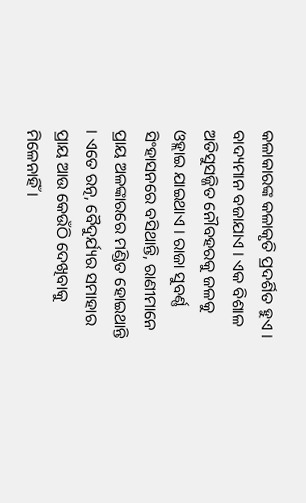କଳାକାରଙ୍କ କଳାକୃତି ପ୍ରଦର୍ଶିତ ହୁଏ । ବାଦ୍ୟମାନ ବଜାଯାଏ । ଏକ ବିଶାଳ ଅତିସୁସଜ୍ଜିତ ନୌବହରକୁ ଜଳକୁ ଓହ୍ଲାଇ ଯାଇଥାଏ । ରାଜା ସୁବର୍ଣ୍ଣ ସିଂହାସନରେ ବସିଥାନ୍ତି, ରାଣୀମାନେ ପ୍ରାୟ ଅଳଙ୍କାରରେ ମଣ୍ଡିତ ହୋଇଥାନ୍ତି । ଏତେ ରତ୍ନ, ବୈଦୁର୍ଯ୍ୟର ସମାହାର ପ୍ରାୟ ଆଉ କେଉଁଠି ଦେଖିବାକୁ ମିଳେନାହିଁ ।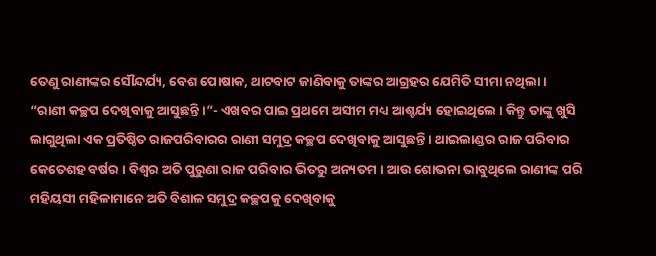ତେଣୁ ରାଣୀଙ୍କର ସୌନ୍ଦର୍ଯ୍ୟ, ବେଶ ପୋଷାକ, ଥାଟବାଟ ଜାଣିବାକୁ ତାଙ୍କର ଆଗ୍ରହର ଯେମିତି ସୀମା ନଥିଲା ।  “ରାଣୀ କଚ୍ଛପ ଦେଖିବାକୁ ଆସୁଛନ୍ତି ।”- ଏଖବର ପାଇ ପ୍ରଥମେ ଅସୀମ ମଧ୍ୟ ଆଶ୍ଚର୍ଯ୍ୟ ହୋଇଥିଲେ । କିନ୍ତୁ ତାଙ୍କୁ ଖୁସି ଲାଗୁଥିଲା ଏକ ପ୍ରତିଷ୍ଠିତ ରାଜପରିବାରର ରାଣୀ ସମୁଦ୍ର କଚ୍ଛପ ଦେଖିବାକୁ ଆସୁଛନ୍ତି । ଥାଇଲାଣ୍ଡର ରାଜ ପରିବାର କେତେଶହ ବର୍ଷର । ବିଶ୍ୱର ଅତି ପୁରୁଣା ରାଜ ପରିବାର ଭିତରୁ ଅନ୍ୟତମ । ଆଉ ଶୋଭନା ଭାବୁଥିଲେ ରାଣୀଙ୍କ ପରି ମହିୟସୀ ମହିଳାମାନେ ଅତି ବିଶାଳ ସମୁଦ୍ର କଚ୍ଛପକୁ ଦେଖିବାକୁ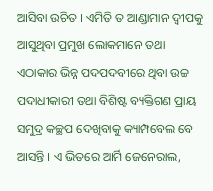ଆସିବା ଉଚିତ । ଏମିତି ତ ଆଣ୍ଡାମାନ ଦ୍ୱୀପକୁ ଆସୁଥିବା ପ୍ରମୁଖ ଲୋକମାନେ ତଥା ଏଠାକାର ଭିନ୍ନ ପଦପଦବୀରେ ଥିବା ଉଚ୍ଚ ପଦାଧୀକାରୀ ତଥା ବିଶିଷ୍ଟ ବ୍ୟକ୍ତିଗଣ ପ୍ରାୟ ସମୁଦ୍ର କଚ୍ଛପ ଦେଖିବାକୁ କ୍ୟାମ୍ପବେଲ ବେ ଆସନ୍ତି । ଏ ଭିତରେ ଆର୍ମି ଜେନେରାଲ,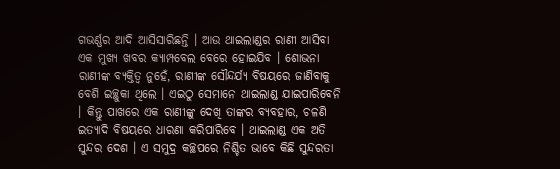ଗଭର୍ଣ୍ଣର ଆଦି ଆସିସାରିଛନ୍ତି । ଆଉ ଥାଇଲାଣ୍ଡର ରାଣୀ ଆସିବା ଏକ ମୁଖ୍ୟ ଖବର କ୍ୟାମ୍ପବେଲ ବେରେ ହୋଇଯିବ । ଶୋଭନା ରାଣୀଙ୍କ ବ୍ୟକ୍ତିତ୍ୱ ନୁହେଁ, ରାଣୀଙ୍କ ସୌନ୍ଦର୍ଯ୍ୟ ବିଷୟରେ ଜାଣିବାକୁ ବେଶି ଇଚ୍ଛୁକା ଥିଲେ । ଏଇଠୁ ସେମାନେ ଥାଇଲାଣ୍ଡ ଯାଇପାରିବେନି । କିନ୍ତୁ ପାଖରେ ଏକ ରାଣୀଙ୍କୁ ଦେଖି ତାଙ୍କର ବ୍ୟବହାର, ଚଳଣି ଇତ୍ୟାଦି ବିଷୟରେ ଧାରଣା କରିପାରିବେ । ଥାଇଲାଣ୍ଡ ଏକ ଅତି ସୁନ୍ଦର ଦେଶ । ଏ ସମୁଦ୍ର କଚ୍ଛପରେ ନିଶ୍ଚିତ ଭାବେ କିଛି ସୁନ୍ଦରତା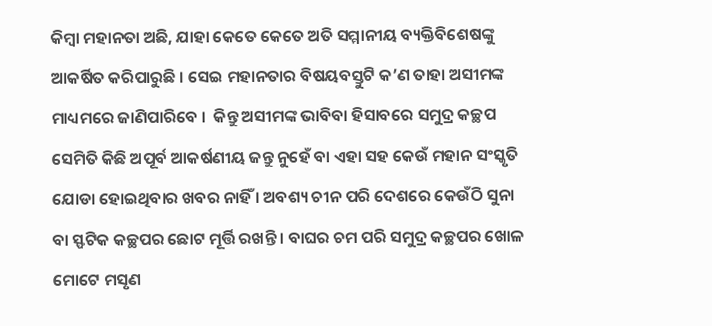କିମ୍ବା ମହାନତା ଅଛି, ଯାହା କେତେ କେତେ ଅତି ସମ୍ମାନୀୟ ବ୍ୟକ୍ତିବିଶେଷଙ୍କୁ ଆକର୍ଷିତ କରିପାରୁଛି । ସେଇ ମହାନତାର ବିଷୟବସ୍ତୁଟି କ’ଣ ତାହା ଅସୀମଙ୍କ ମାଧ୍ୟମରେ ଜାଣିପାରିବେ ।  କିନ୍ତୁ ଅସୀମଙ୍କ ଭାବିବା ହିସାବରେ ସମୁଦ୍ର କଚ୍ଛପ ସେମିତି କିଛି ଅପୂର୍ବ ଆକର୍ଷଣୀୟ ଜନ୍ତୁ ନୁହେଁ ବା ଏହା ସହ କେଉଁ ମହାନ ସଂସ୍କୃତି ଯୋଡା ହୋଇଥିବାର ଖବର ନାହିଁ । ଅବଶ୍ୟ ଚୀନ ପରି ଦେଶରେ କେଉଁଠି ସୁନା ବା ସ୍ଫଟିକ କଚ୍ଛପର ଛୋଟ ମୂର୍ତ୍ତି ରଖନ୍ତି । ବାଘର ଚମ ପରି ସମୁଦ୍ର କଚ୍ଛପର ଖୋଳ ମୋଟେ ମସୃଣ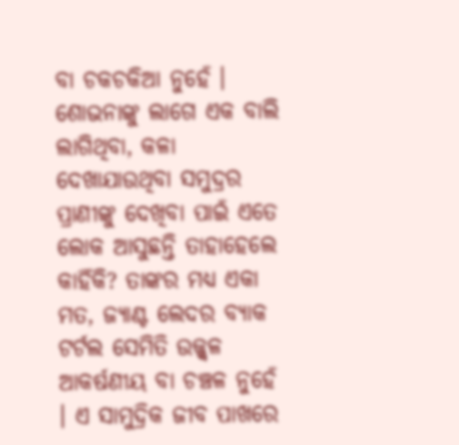ବା ଚକଚକିଆ ନୁହେଁ । ଶୋଭନାଙ୍କୁ ଲାଗେ ଏକ ବାଲି ଲାଗିଥିବା, କଳା ଦେଖାଯାଉଥିବା ସମୁଦ୍ରର ପ୍ରାଣୀଙ୍କୁ ଦେଖିବା ପାଇଁ ଏତେ ଲୋକ ଆସୁଛନ୍ତି ତାହାହେଲେ କାହିଁକି? ତାଙ୍କର ମଧ୍ୟ ଏକା ମତ, ଜ୍ୟାଣ୍ଟ ଲେଦର ବ୍ୟାକ ଟର୍ଟଲ ସେମିତି ଉଜ୍ଜ୍ୱଳ ଆକର୍ଷଣୀୟ ବା ଚଞ୍ଚଳ ନୁହେଁ । ଏ ସାମୁଦ୍ରିକ ଜୀବ ପାଖରେ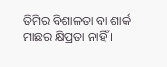ତିମିର ବିଶାଳତା ବା ଶାର୍କ ମାଛର କ୍ଷିପ୍ରତା ନାହିଁ ।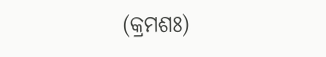(କ୍ରମଶଃ)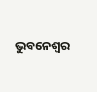ଭୁବନେଶ୍ୱର